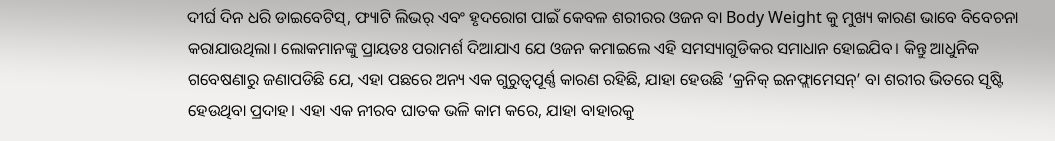ଦୀର୍ଘ ଦିନ ଧରି ଡାଇବେଟିସ୍, ଫ୍ୟାଟି ଲିଭର୍ ଏବଂ ହୃଦରୋଗ ପାଇଁ କେବଳ ଶରୀରର ଓଜନ ବା Body Weight କୁ ମୁଖ୍ୟ କାରଣ ଭାବେ ବିବେଚନା କରାଯାଉଥିଲା। ଲୋକମାନଙ୍କୁ ପ୍ରାୟତଃ ପରାମର୍ଶ ଦିଆଯାଏ ଯେ ଓଜନ କମାଇଲେ ଏହି ସମସ୍ୟାଗୁଡିକର ସମାଧାନ ହୋଇଯିବ। କିନ୍ତୁ ଆଧୁନିକ ଗବେଷଣାରୁ ଜଣାପଡିଛି ଯେ, ଏହା ପଛରେ ଅନ୍ୟ ଏକ ଗୁରୁତ୍ୱପୂର୍ଣ୍ଣ କାରଣ ରହିଛି, ଯାହା ହେଉଛି ‘କ୍ରନିକ୍ ଇନଫ୍ଲାମେସନ୍’ ବା ଶରୀର ଭିତରେ ସୃଷ୍ଟି ହେଉଥିବା ପ୍ରଦାହ। ଏହା ଏକ ନୀରବ ଘାତକ ଭଳି କାମ କରେ, ଯାହା ବାହାରକୁ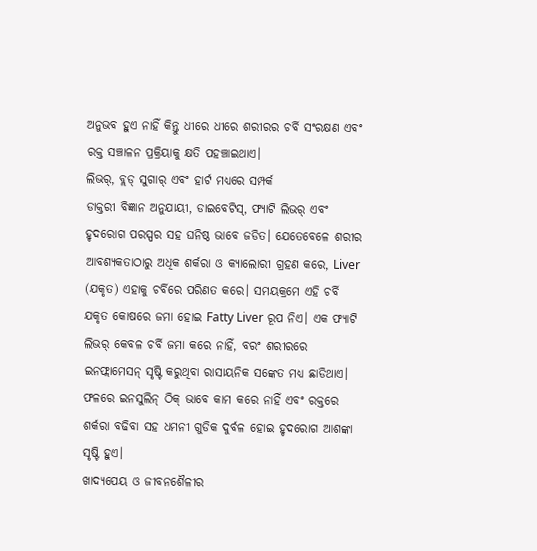ଅନୁଭବ ହୁଏ ନାହିଁ କିନ୍ତୁ ଧୀରେ ଧୀରେ ଶରୀରର ଚର୍ବି ସଂରକ୍ଷଣ ଏବଂ ରକ୍ତ ସଞ୍ଚାଳନ ପ୍ରକ୍ରିୟାକୁ କ୍ଷତି ପହଞ୍ଚାଇଥାଏ।
ଲିଭର୍, ବ୍ଲଡ୍ ସୁଗାର୍ ଏବଂ ହାର୍ଟ ମଧ୍ୟରେ ସମ୍ପର୍କ
ଡାକ୍ତରୀ ବିଜ୍ଞାନ ଅନୁଯାୟୀ, ଡାଇବେଟିସ୍, ଫ୍ୟାଟି ଲିଭର୍ ଏବଂ ହୃଦରୋଗ ପରସ୍ପର ସହ ଘନିଷ୍ଠ ଭାବେ ଜଡିତ। ଯେତେବେଳେ ଶରୀର ଆବଶ୍ୟକତାଠାରୁ ଅଧିକ ଶର୍କରା ଓ କ୍ୟାଲୋରୀ ଗ୍ରହଣ କରେ, Liver (ଯକୃତ) ଏହାକୁ ଚର୍ବିରେ ପରିଣତ କରେ। ସମୟକ୍ରମେ ଏହି ଚର୍ବି ଯକୃତ କୋଷରେ ଜମା ହୋଇ Fatty Liver ରୂପ ନିଏ। ଏକ ଫ୍ୟାଟି ଲିଭର୍ କେବଳ ଚର୍ବି ଜମା କରେ ନାହିଁ, ବରଂ ଶରୀରରେ ଇନଫ୍ଲାମେସନ୍ ସୃଷ୍ଟି କରୁଥିବା ରାସାୟନିକ ସଙ୍କେତ ମଧ୍ୟ ଛାଡିଥାଏ। ଫଳରେ ଇନସୁଲିନ୍ ଠିକ୍ ଭାବେ କାମ କରେ ନାହିଁ ଏବଂ ରକ୍ତରେ ଶର୍କରା ବଢିବା ସହ ଧମନୀ ଗୁଡିକ ଦୁର୍ବଳ ହୋଇ ହୃଦରୋଗ ଆଶଙ୍କା ସୃଷ୍ଟି ହୁଏ।
ଖାଦ୍ୟପେୟ ଓ ଜୀବନଶୈଳୀର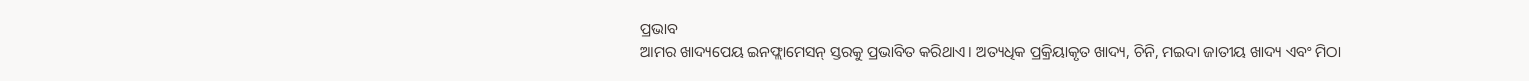ପ୍ରଭାବ
ଆମର ଖାଦ୍ୟପେୟ ଇନଫ୍ଲାମେସନ୍ ସ୍ତରକୁ ପ୍ରଭାବିତ କରିଥାଏ। ଅତ୍ୟଧିକ ପ୍ରକ୍ରିୟାକୃତ ଖାଦ୍ୟ, ଚିନି, ମଇଦା ଜାତୀୟ ଖାଦ୍ୟ ଏବଂ ମିଠା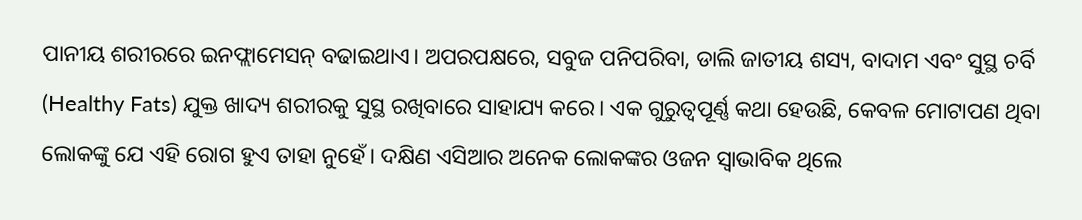ପାନୀୟ ଶରୀରରେ ଇନଫ୍ଲାମେସନ୍ ବଢାଇଥାଏ। ଅପରପକ୍ଷରେ, ସବୁଜ ପନିପରିବା, ଡାଲି ଜାତୀୟ ଶସ୍ୟ, ବାଦାମ ଏବଂ ସୁସ୍ଥ ଚର୍ବି (Healthy Fats) ଯୁକ୍ତ ଖାଦ୍ୟ ଶରୀରକୁ ସୁସ୍ଥ ରଖିବାରେ ସାହାଯ୍ୟ କରେ। ଏକ ଗୁରୁତ୍ୱପୂର୍ଣ୍ଣ କଥା ହେଉଛି, କେବଳ ମୋଟାପଣ ଥିବା ଲୋକଙ୍କୁ ଯେ ଏହି ରୋଗ ହୁଏ ତାହା ନୁହେଁ। ଦକ୍ଷିଣ ଏସିଆର ଅନେକ ଲୋକଙ୍କର ଓଜନ ସ୍ୱାଭାବିକ ଥିଲେ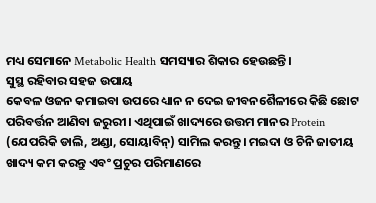ମଧ୍ୟ ସେମାନେ Metabolic Health ସମସ୍ୟାର ଶିକାର ହେଉଛନ୍ତି।
ସୁସ୍ଥ ରହିବାର ସହଜ ଉପାୟ
କେବଳ ଓଜନ କମାଇବା ଉପରେ ଧ୍ୟାନ ନ ଦେଇ ଜୀବନଶୈଳୀରେ କିଛି ଛୋଟ ପରିବର୍ତ୍ତନ ଆଣିବା ଜରୁରୀ। ଏଥିପାଇଁ ଖାଦ୍ୟରେ ଉତ୍ତମ ମାନର Protein (ଯେପରିକି ଡାଲି, ଅଣ୍ଡା, ସୋୟାବିନ୍) ସାମିଲ କରନ୍ତୁ। ମଇଦା ଓ ଚିନି ଜାତୀୟ ଖାଦ୍ୟ କମ କରନ୍ତୁ ଏବଂ ପ୍ରଚୁର ପରିମାଣରେ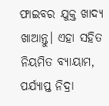ଫାଇବର ଯୁକ୍ତ ଖାଦ୍ୟ ଖାଆନ୍ତୁ। ଏହା ସହିତ ନିୟମିତ ବ୍ୟାୟାମ, ପର୍ଯ୍ୟାପ୍ତ ନିଦ୍ରା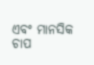ଏବଂ ମାନସିକ ଚାପ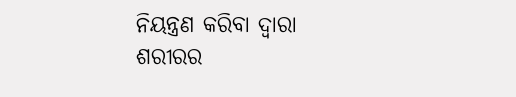ନିୟନ୍ତ୍ରଣ କରିବା ଦ୍ୱାରା ଶରୀରର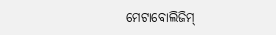ମେଟାବୋଲିଜିମ୍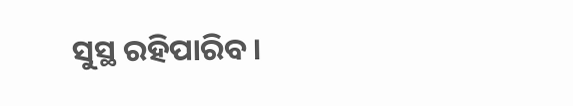ସୁସ୍ଥ ରହିପାରିବ।